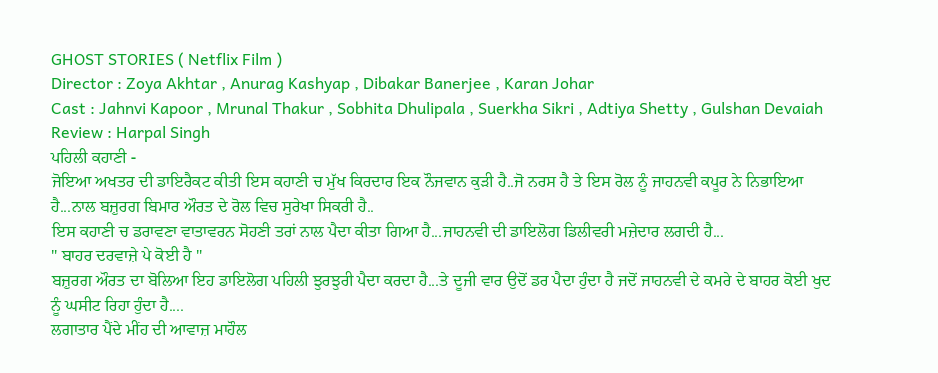GHOST STORIES ( Netflix Film )
Director : Zoya Akhtar , Anurag Kashyap , Dibakar Banerjee , Karan Johar
Cast : Jahnvi Kapoor , Mrunal Thakur , Sobhita Dhulipala , Suerkha Sikri , Adtiya Shetty , Gulshan Devaiah
Review : Harpal Singh
ਪਹਿਲੀ ਕਹਾਣੀ -
ਜੋਇਆ ਅਖਤਰ ਦੀ ਡਾਇਰੈਕਟ ਕੀਤੀ ਇਸ ਕਹਾਣੀ ਚ ਮੁੱਖ ਕਿਰਦਾਰ ਇਕ ਨੌਜਵਾਨ ਕੁੜੀ ਹੈ..ਜੋ ਨਰਸ ਹੈ ਤੇ ਇਸ ਰੋਲ ਨੂੰ ਜਾਹਨਵੀ ਕਪੂਰ ਨੇ ਨਿਭਾਇਆ ਹੈ...ਨਾਲ ਬਜ਼ੁਰਗ ਬਿਮਾਰ ਔਰਤ ਦੇ ਰੋਲ ਵਿਚ ਸੁਰੇਖਾ ਸਿਕਰੀ ਹੈ..
ਇਸ ਕਹਾਣੀ ਚ ਡਰਾਵਣਾ ਵਾਤਾਵਰਨ ਸੋਹਣੀ ਤਰਾਂ ਨਾਲ ਪੈਦਾ ਕੀਤਾ ਗਿਆ ਹੈ...ਜਾਹਨਵੀ ਦੀ ਡਾਇਲੋਗ ਡਿਲੀਵਰੀ ਮਜ਼ੇਦਾਰ ਲਗਦੀ ਹੈ...
" ਬਾਹਰ ਦਰਵਾਜ਼ੇ ਪੇ ਕੋਈ ਹੈ "
ਬਜ਼ੁਰਗ ਔਰਤ ਦਾ ਬੋਲਿਆ ਇਹ ਡਾਇਲੋਗ ਪਹਿਲੀ ਝੁਰਝੁਰੀ ਪੈਦਾ ਕਰਦਾ ਹੈ...ਤੇ ਦੂਜੀ ਵਾਰ ਉਦੋਂ ਡਰ ਪੈਦਾ ਹੁੰਦਾ ਹੈ ਜਦੋਂ ਜਾਹਨਵੀ ਦੇ ਕਮਰੇ ਦੇ ਬਾਹਰ ਕੋਈ ਖੁਦ ਨੂੰ ਘਸੀਟ ਰਿਹਾ ਹੁੰਦਾ ਹੈ....
ਲਗਾਤਾਰ ਪੈਂਦੇ ਮੀਂਹ ਦੀ ਆਵਾਜ਼ ਮਾਹੌਲ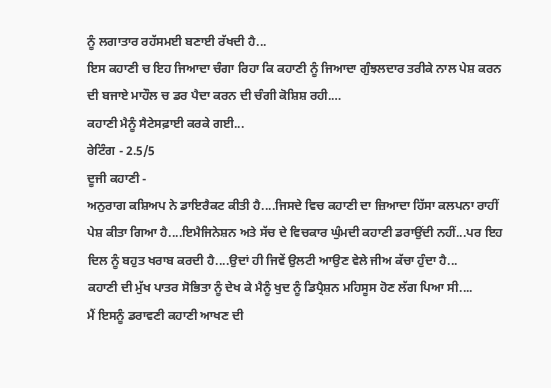ਨੂੰ ਲਗਾਤਾਰ ਰਹੱਸਮਈ ਬਣਾਈ ਰੱਖਦੀ ਹੈ...
ਇਸ ਕਹਾਣੀ ਚ ਇਹ ਜਿਆਦਾ ਚੰਗਾ ਰਿਹਾ ਕਿ ਕਹਾਣੀ ਨੂੰ ਜਿਆਦਾ ਗੁੰਝਲਦਾਰ ਤਰੀਕੇ ਨਾਲ ਪੇਸ਼ ਕਰਨ ਦੀ ਬਜਾਏ ਮਾਹੌਲ ਚ ਡਰ ਪੈਦਾ ਕਰਨ ਦੀ ਚੰਗੀ ਕੋਸ਼ਿਸ਼ ਰਹੀ.…
ਕਹਾਣੀ ਮੈਨੂੰ ਸੈਟੇਸਫ਼ਾਈ ਕਰਕੇ ਗਈ...
ਰੇਟਿੰਗ - 2.5/5
ਦੂਜੀ ਕਹਾਣੀ -
ਅਨੁਰਾਗ ਕਸ਼ਿਅਪ ਨੇ ਡਾਇਰੈਕਟ ਕੀਤੀ ਹੈ....ਜਿਸਦੇ ਵਿਚ ਕਹਾਣੀ ਦਾ ਜ਼ਿਆਦਾ ਹਿੱਸਾ ਕਲਪਨਾ ਰਾਹੀਂ ਪੇਸ਼ ਕੀਤਾ ਗਿਆ ਹੈ....ਇਮੈਜਿਨੇਸ਼ਨ ਅਤੇ ਸੱਚ ਦੇ ਵਿਚਕਾਰ ਘੁੰਮਦੀ ਕਹਾਣੀ ਡਰਾਉਂਦੀ ਨਹੀਂ...ਪਰ ਇਹ ਦਿਲ ਨੂੰ ਬਹੁਤ ਖਰਾਬ ਕਰਦੀ ਹੈ....ਉਦਾਂ ਹੀ ਜਿਵੇਂ ਉਲਟੀ ਆਉਣ ਵੇਲੇ ਜੀਅ ਕੱਚਾ ਹੁੰਦਾ ਹੈ...
ਕਹਾਣੀ ਦੀ ਮੁੱਖ ਪਾਤਰ ਸੋਭਿਤਾ ਨੂੰ ਦੇਖ ਕੇ ਮੈਨੂੰ ਖੁਦ ਨੂੰ ਡਿਪ੍ਰੈਸ਼ਨ ਮਹਿਸੂਸ ਹੋਣ ਲੱਗ ਪਿਆ ਸੀ....
ਮੈਂ ਇਸਨੂੰ ਡਰਾਵਣੀ ਕਹਾਣੀ ਆਖਣ ਦੀ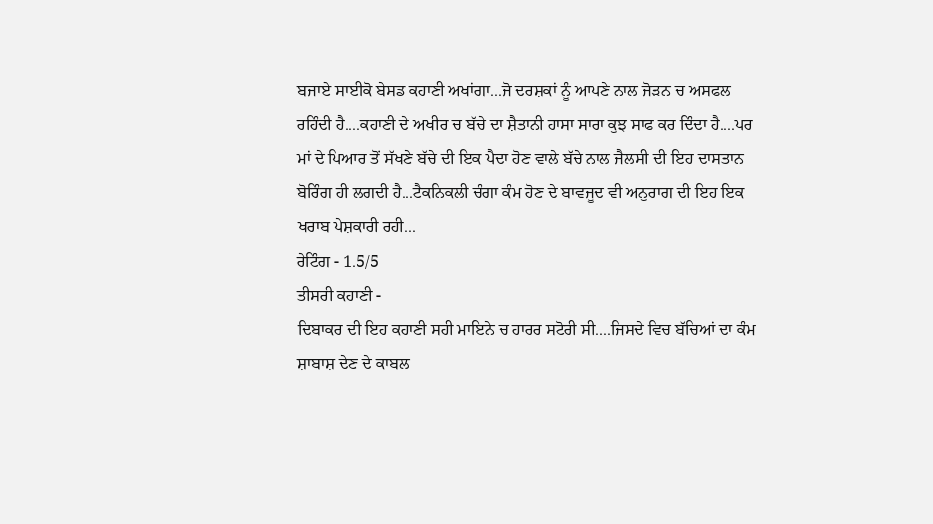ਬਜਾਏ ਸਾਈਕੋ ਬੇਸਡ ਕਹਾਣੀ ਅਖਾਂਗਾ...ਜੋ ਦਰਸ਼ਕਾਂ ਨੂੰ ਆਪਣੇ ਨਾਲ ਜੋੜਨ ਚ ਅਸਫਲ ਰਹਿੰਦੀ ਹੈ....ਕਹਾਣੀ ਦੇ ਅਖੀਰ ਚ ਬੱਚੇ ਦਾ ਸ਼ੈਤਾਨੀ ਹਾਸਾ ਸਾਰਾ ਕੁਝ ਸਾਫ ਕਰ ਦਿੰਦਾ ਹੈ....ਪਰ ਮਾਂ ਦੇ ਪਿਆਰ ਤੋਂ ਸੱਖਣੇ ਬੱਚੇ ਦੀ ਇਕ ਪੈਦਾ ਹੋਣ ਵਾਲੇ ਬੱਚੇ ਨਾਲ ਜੈਲਸੀ ਦੀ ਇਹ ਦਾਸਤਾਨ ਬੋਰਿੰਗ ਹੀ ਲਗਦੀ ਹੈ...ਟੈਕਨਿਕਲੀ ਚੰਗਾ ਕੰਮ ਹੋਣ ਦੇ ਬਾਵਜੂਦ ਵੀ ਅਨੁਰਾਗ ਦੀ ਇਹ ਇਕ ਖਰਾਬ ਪੇਸ਼ਕਾਰੀ ਰਹੀ...
ਰੇਟਿੰਗ - 1.5/5
ਤੀਸਰੀ ਕਹਾਣੀ -
ਦਿਬਾਕਰ ਦੀ ਇਹ ਕਹਾਣੀ ਸਹੀ ਮਾਇਨੇ ਚ ਹਾਰਰ ਸਟੋਰੀ ਸੀ....ਜਿਸਦੇ ਵਿਚ ਬੱਚਿਆਂ ਦਾ ਕੰਮ ਸ਼ਾਬਾਸ਼ ਦੇਣ ਦੇ ਕਾਬਲ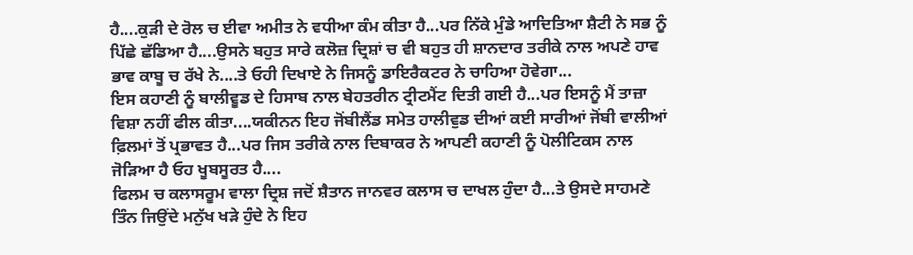ਹੈ....ਕੁੜੀ ਦੇ ਰੋਲ ਚ ਈਵਾ ਅਮੀਤ ਨੇ ਵਧੀਆ ਕੰਮ ਕੀਤਾ ਹੈ...ਪਰ ਨਿੱਕੇ ਮੁੰਡੇ ਆਦਿਤਿਆ ਸ਼ੈਟੀ ਨੇ ਸਭ ਨੂੰ ਪਿੱਛੇ ਛੱਡਿਆ ਹੈ....ਉਸਨੇ ਬਹੁਤ ਸਾਰੇ ਕਲੋਜ਼ ਦ੍ਰਿਸ਼ਾਂ ਚ ਵੀ ਬਹੁਤ ਹੀ ਸ਼ਾਨਦਾਰ ਤਰੀਕੇ ਨਾਲ ਅਪਣੇ ਹਾਵ ਭਾਵ ਕਾਬੂ ਚ ਰੱਖੇ ਨੇ....ਤੇ ਓਹੀ ਦਿਖਾਏ ਨੇ ਜਿਸਨੂੰ ਡਾਇਰੈਕਟਰ ਨੇ ਚਾਹਿਆ ਹੋਵੇਗਾ...
ਇਸ ਕਹਾਣੀ ਨੂੰ ਬਾਲੀਵੂਡ ਦੇ ਹਿਸਾਬ ਨਾਲ ਬੇਹਤਰੀਨ ਟ੍ਰੀਟਮੈਂਟ ਦਿਤੀ ਗਈ ਹੈ...ਪਰ ਇਸਨੂੰ ਮੈਂ ਤਾਜ਼ਾ ਵਿਸ਼ਾ ਨਹੀਂ ਫੀਲ ਕੀਤਾ....ਯਕੀਨਨ ਇਹ ਜੋਂਬੀਲੈਂਡ ਸਮੇਤ ਹਾਲੀਵੁਡ ਦੀਆਂ ਕਈ ਸਾਰੀਆਂ ਜੋਂਬੀ ਵਾਲੀਆਂ ਫ਼ਿਲਮਾਂ ਤੋਂ ਪ੍ਰਭਾਵਤ ਹੈ...ਪਰ ਜਿਸ ਤਰੀਕੇ ਨਾਲ ਦਿਬਾਕਰ ਨੇ ਆਪਣੀ ਕਹਾਣੀ ਨੂੰ ਪੋਲੀਟਿਕਸ ਨਾਲ ਜੋੜਿਆ ਹੈ ਓਹ ਖੂਬਸੂਰਤ ਹੈ....
ਫਿਲਮ ਚ ਕਲਾਸਰੂਮ ਵਾਲਾ ਦ੍ਰਿਸ਼ ਜਦੋਂ ਸ਼ੈਤਾਨ ਜਾਨਵਰ ਕਲਾਸ ਚ ਦਾਖਲ ਹੁੰਦਾ ਹੈ...ਤੇ ਉਸਦੇ ਸਾਹਮਣੇ ਤਿੰਨ ਜਿਉਂਦੇ ਮਨੁੱਖ ਖੜੇ ਹੁੰਦੇ ਨੇ ਇਹ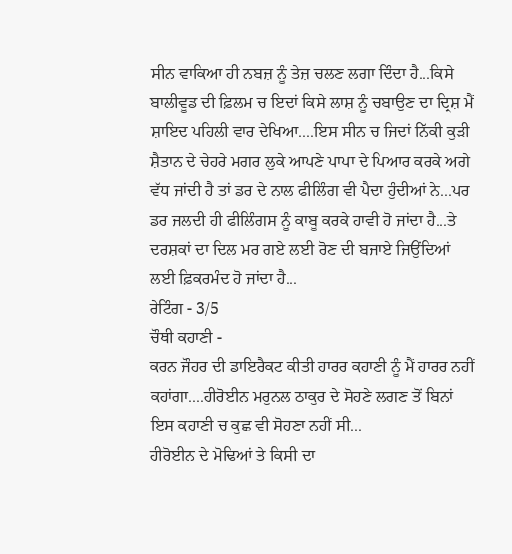ਸੀਨ ਵਾਕਿਆ ਹੀ ਨਬਜ਼ ਨੂੰ ਤੇਜ਼ ਚਲਣ ਲਗਾ ਦਿੰਦਾ ਹੈ...ਕਿਸੇ ਬਾਲੀਵੂਡ ਦੀ ਫ਼ਿਲਮ ਚ ਇਦਾਂ ਕਿਸੇ ਲਾਸ਼ ਨੂੰ ਚਬਾਉਣ ਦਾ ਦ੍ਰਿਸ਼ ਮੈਂ ਸ਼ਾਇਦ ਪਹਿਲੀ ਵਾਰ ਦੇਖਿਆ....ਇਸ ਸੀਨ ਚ ਜਿਦਾਂ ਨਿੱਕੀ ਕੁੜੀ ਸ਼ੈਤਾਨ ਦੇ ਚੇਹਰੇ ਮਗਰ ਲੁਕੇ ਆਪਣੇ ਪਾਪਾ ਦੇ ਪਿਆਰ ਕਰਕੇ ਅਗੇ ਵੱਧ ਜਾਂਦੀ ਹੈ ਤਾਂ ਡਰ ਦੇ ਨਾਲ ਫੀਲਿੰਗ ਵੀ ਪੈਦਾ ਹੁੰਦੀਆਂ ਨੇ...ਪਰ ਡਰ ਜਲਦੀ ਹੀ ਫੀਲਿੰਗਸ ਨੂੰ ਕਾਬੂ ਕਰਕੇ ਹਾਵੀ ਹੋ ਜਾਂਦਾ ਹੈ...ਤੇ ਦਰਸ਼ਕਾਂ ਦਾ ਦਿਲ ਮਰ ਗਏ ਲਈ ਰੋਣ ਦੀ ਬਜਾਏ ਜਿਉਂਦਿਆਂ ਲਈ ਫ਼ਿਕਰਮੰਦ ਹੋ ਜਾਂਦਾ ਹੈ...
ਰੇਟਿੰਗ - 3/5
ਚੌਥੀ ਕਹਾਣੀ -
ਕਰਨ ਜੌਹਰ ਦੀ ਡਾਇਰੈਕਟ ਕੀਤੀ ਹਾਰਰ ਕਹਾਣੀ ਨੂੰ ਮੈਂ ਹਾਰਰ ਨਹੀਂ ਕਹਾਂਗਾ....ਹੀਰੋਈਨ ਮਰੁਨਲ ਠਾਕੁਰ ਦੇ ਸੋਹਣੇ ਲਗਣ ਤੋਂ ਬਿਨਾਂ ਇਸ ਕਹਾਣੀ ਚ ਕੁਛ ਵੀ ਸੋਹਣਾ ਨਹੀਂ ਸੀ...
ਹੀਰੋਈਨ ਦੇ ਮੋਢਿਆਂ ਤੇ ਕਿਸੀ ਦਾ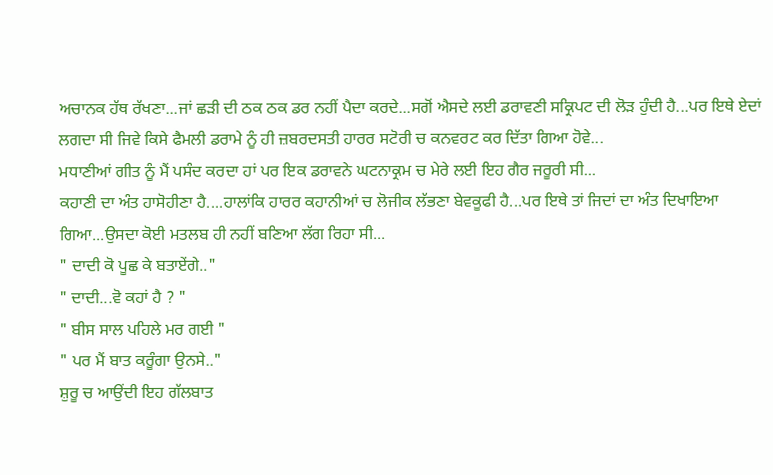ਅਚਾਨਕ ਹੱਥ ਰੱਖਣਾ...ਜਾਂ ਛੜੀ ਦੀ ਠਕ ਠਕ ਡਰ ਨਹੀਂ ਪੈਦਾ ਕਰਦੇ...ਸਗੋਂ ਐਸਦੇ ਲਈ ਡਰਾਵਣੀ ਸਕ੍ਰਿਪਟ ਦੀ ਲੋੜ ਹੁੰਦੀ ਹੈ...ਪਰ ਇਥੇ ਏਦਾਂ ਲਗਦਾ ਸੀ ਜਿਵੇ ਕਿਸੇ ਫੈਮਲੀ ਡਰਾਮੇ ਨੂੰ ਹੀ ਜ਼ਬਰਦਸਤੀ ਹਾਰਰ ਸਟੋਰੀ ਚ ਕਨਵਰਟ ਕਰ ਦਿੱਤਾ ਗਿਆ ਹੋਵੇ...
ਮਧਾਣੀਆਂ ਗੀਤ ਨੂੰ ਮੈਂ ਪਸੰਦ ਕਰਦਾ ਹਾਂ ਪਰ ਇਕ ਡਰਾਵਨੇ ਘਟਨਾਕ੍ਰਮ ਚ ਮੇਰੇ ਲਈ ਇਹ ਗੈਰ ਜਰੂਰੀ ਸੀ...
ਕਹਾਣੀ ਦਾ ਅੰਤ ਹਾਸੋਹੀਣਾ ਹੈ....ਹਾਲਾਂਕਿ ਹਾਰਰ ਕਹਾਨੀਆਂ ਚ ਲੋਜੀਕ ਲੱਭਣਾ ਬੇਵਕੂਫੀ ਹੈ...ਪਰ ਇਥੇ ਤਾਂ ਜਿਦਾਂ ਦਾ ਅੰਤ ਦਿਖਾਇਆ ਗਿਆ...ਉਸਦਾ ਕੋਈ ਮਤਲਬ ਹੀ ਨਹੀਂ ਬਣਿਆ ਲੱਗ ਰਿਹਾ ਸੀ...
" ਦਾਦੀ ਕੋ ਪੂਛ ਕੇ ਬਤਾਏਂਗੇ.."
" ਦਾਦੀ...ਵੋ ਕਹਾਂ ਹੈ ? "
" ਬੀਸ ਸਾਲ ਪਹਿਲੇ ਮਰ ਗਈ "
" ਪਰ ਮੈਂ ਬਾਤ ਕਰੂੰਗਾ ਉਨਸੇ.."
ਸ਼ੁਰੂ ਚ ਆਉਂਦੀ ਇਹ ਗੱਲਬਾਤ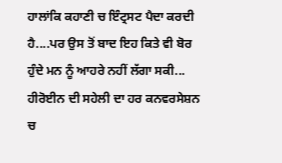ਹਾਲਾਂਕਿ ਕਹਾਣੀ ਚ ਇੰਟ੍ਰਸਟ ਪੈਦਾ ਕਰਦੀ ਹੈ....ਪਰ ਉਸ ਤੋਂ ਬਾਦ ਇਹ ਕਿਤੇ ਵੀ ਬੋਰ ਹੁੰਦੇ ਮਨ ਨੂੰ ਆਹਰੇ ਨਹੀਂ ਲੱਗਾ ਸਕੀ...
ਹੀਰੋਈਨ ਦੀ ਸਹੇਲੀ ਦਾ ਹਰ ਕਨਵਰਸੇਸ਼ਨ ਚ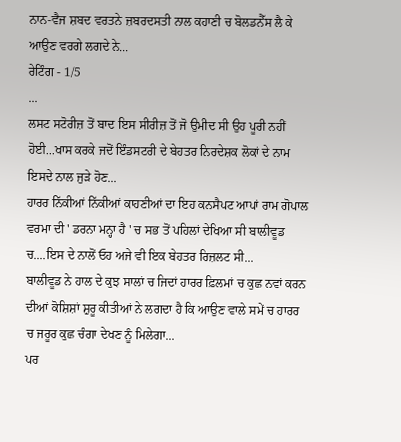ਨਾਨ-ਵੈਜ ਸ਼ਬਦ ਵਰਤਨੇ ਜ਼ਬਰਦਸਤੀ ਨਾਲ ਕਹਾਣੀ ਚ ਬੋਲਡਨੈੱਸ ਲੈ ਕੇ ਆਉਣ ਵਰਗੇ ਲਗਦੇ ਨੇ...
ਰੇਟਿੰਗ - 1/5
...
ਲਸਟ ਸਟੋਰੀਜ਼ ਤੋਂ ਬਾਦ ਇਸ ਸੀਰੀਜ਼ ਤੋਂ ਜੋ ਉਮੀਦ ਸੀ ਉਹ ਪੂਰੀ ਨਹੀਂ ਹੋਈ...ਖਾਸ ਕਰਕੇ ਜਦੋਂ ਇੰਡਸਟਰੀ ਦੇ ਬੇਹਤਰ ਨਿਰਦੇਸ਼ਕ ਲੋਕਾਂ ਦੇ ਨਾਮ ਇਸਦੇ ਨਾਲ ਜੁੜੇ ਹੋਣ...
ਹਾਰਰ ਨਿੱਕੀਆਂ ਨਿੱਕੀਆਂ ਕਾਹਣੀਆਂ ਦਾ ਇਹ ਕਨਸੈਪਟ ਆਪਾਂ ਰਾਮ ਗੋਪਾਲ ਵਰਮਾ ਦੀ ' ਡਰਨਾ ਮਨ੍ਹਾ ਹੈ ' ਚ ਸਭ ਤੋਂ ਪਹਿਲਾਂ ਦੇਖਿਆ ਸੀ ਬਾਲੀਵੂਡ ਚ....ਇਸ ਦੇ ਨਾਲੋਂ ਓਹ ਅਜੇ ਵੀ ਇਕ ਬੇਹਤਰ ਰਿਜ਼ਲਟ ਸੀ...
ਬਾਲੀਵੂਡ ਨੇ ਹਾਲ ਦੇ ਕੁਝ ਸਾਲਾਂ ਚ ਜਿਦਾਂ ਹਾਰਰ ਫ਼ਿਲਮਾਂ ਚ ਕੁਛ ਨਵਾਂ ਕਰਨ ਦੀਆਂ ਕੋਸ਼ਿਸ਼ਾਂ ਸ਼ੁਰੂ ਕੀਤੀਆਂ ਨੇ ਲਗਦਾ ਹੈ ਕਿ ਆਉਣ ਵਾਲੇ ਸਮੇਂ ਚ ਹਾਰਰ ਚ ਜਰੂਰ ਕੁਛ ਚੰਗਾ ਦੇਖਣ ਨੂੰ ਮਿਲੇਗਾ...
ਪਰ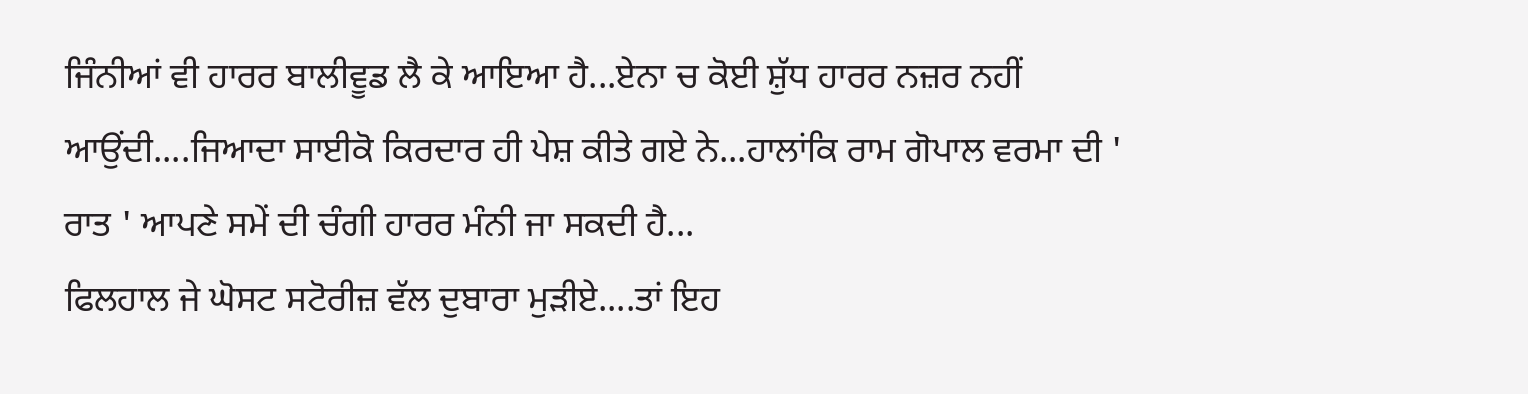ਜਿੰਨੀਆਂ ਵੀ ਹਾਰਰ ਬਾਲੀਵੂਡ ਲੈ ਕੇ ਆਇਆ ਹੈ...ਏਨਾ ਚ ਕੋਈ ਸ਼ੁੱਧ ਹਾਰਰ ਨਜ਼ਰ ਨਹੀਂ ਆਉਂਦੀ....ਜਿਆਦਾ ਸਾਈਕੋ ਕਿਰਦਾਰ ਹੀ ਪੇਸ਼ ਕੀਤੇ ਗਏ ਨੇ...ਹਾਲਾਂਕਿ ਰਾਮ ਗੋਪਾਲ ਵਰਮਾ ਦੀ ' ਰਾਤ ' ਆਪਣੇ ਸਮੇਂ ਦੀ ਚੰਗੀ ਹਾਰਰ ਮੰਨੀ ਜਾ ਸਕਦੀ ਹੈ...
ਫਿਲਹਾਲ ਜੇ ਘੋਸਟ ਸਟੋਰੀਜ਼ ਵੱਲ ਦੁਬਾਰਾ ਮੁੜੀਏ....ਤਾਂ ਇਹ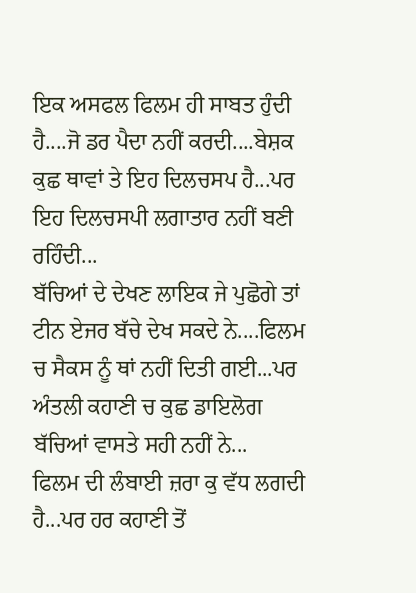ਇਕ ਅਸਫਲ ਫਿਲਮ ਹੀ ਸਾਬਤ ਹੁੰਦੀ ਹੈ....ਜੋ ਡਰ ਪੈਦਾ ਨਹੀਂ ਕਰਦੀ....ਬੇਸ਼ਕ ਕੁਛ ਥਾਵਾਂ ਤੇ ਇਹ ਦਿਲਚਸਪ ਹੈ...ਪਰ ਇਹ ਦਿਲਚਸਪੀ ਲਗਾਤਾਰ ਨਹੀਂ ਬਣੀ ਰਹਿੰਦੀ...
ਬੱਚਿਆਂ ਦੇ ਦੇਖਣ ਲਾਇਕ ਜੇ ਪੁਛੋਗੇ ਤਾਂ ਟੀਨ ਏਜਰ ਬੱਚੇ ਦੇਖ ਸਕਦੇ ਨੇ....ਫਿਲਮ ਚ ਸੈਕਸ ਨੂੰ ਥਾਂ ਨਹੀਂ ਦਿਤੀ ਗਈ...ਪਰ ਅੰਤਲੀ ਕਹਾਣੀ ਚ ਕੁਛ ਡਾਇਲੋਗ ਬੱਚਿਆਂ ਵਾਸਤੇ ਸਹੀ ਨਹੀਂ ਨੇ...
ਫਿਲਮ ਦੀ ਲੰਬਾਈ ਜ਼ਰਾ ਕੁ ਵੱਧ ਲਗਦੀ ਹੈ...ਪਰ ਹਰ ਕਹਾਣੀ ਤੋਂ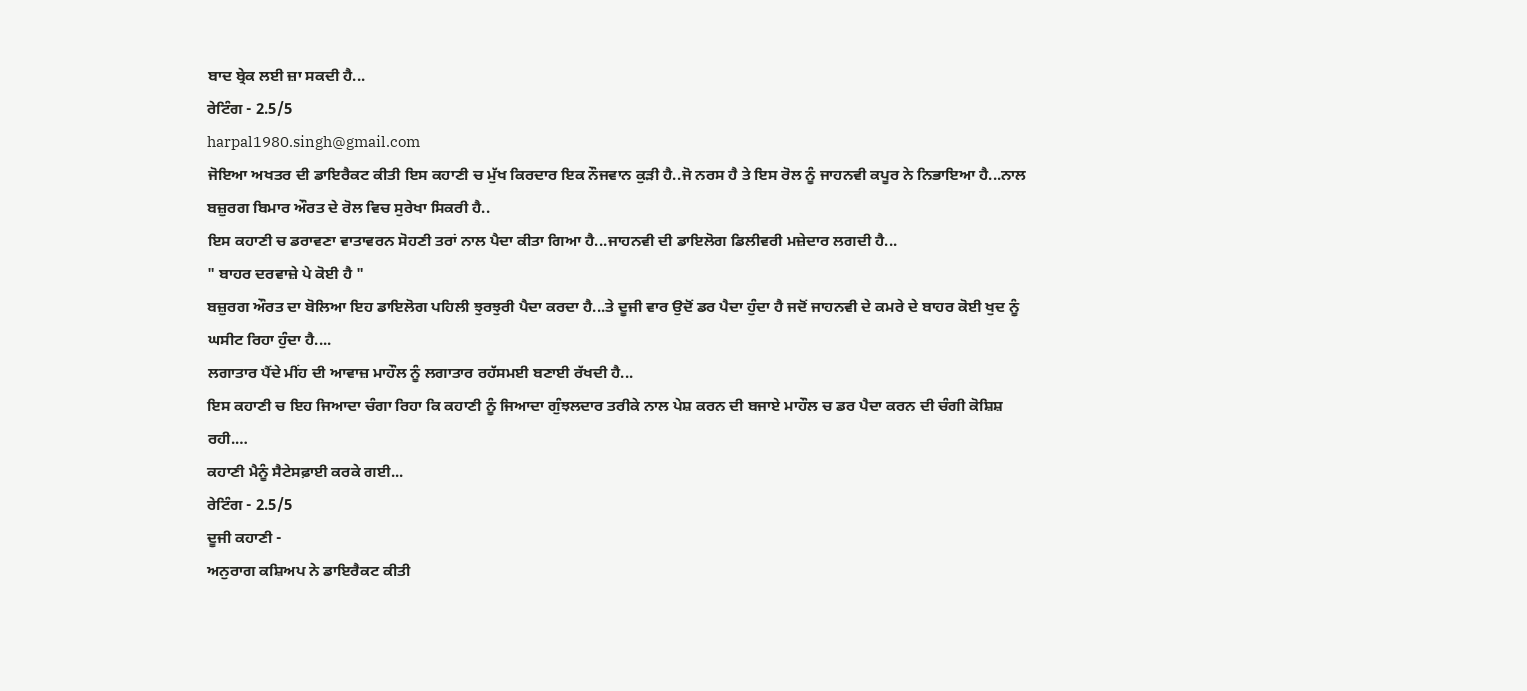ਬਾਦ ਬ੍ਰੇਕ ਲਈ ਜ਼ਾ ਸਕਦੀ ਹੈ...
ਰੇਟਿੰਗ - 2.5/5
harpal1980.singh@gmail.com
ਜੋਇਆ ਅਖਤਰ ਦੀ ਡਾਇਰੈਕਟ ਕੀਤੀ ਇਸ ਕਹਾਣੀ ਚ ਮੁੱਖ ਕਿਰਦਾਰ ਇਕ ਨੌਜਵਾਨ ਕੁੜੀ ਹੈ..ਜੋ ਨਰਸ ਹੈ ਤੇ ਇਸ ਰੋਲ ਨੂੰ ਜਾਹਨਵੀ ਕਪੂਰ ਨੇ ਨਿਭਾਇਆ ਹੈ...ਨਾਲ ਬਜ਼ੁਰਗ ਬਿਮਾਰ ਔਰਤ ਦੇ ਰੋਲ ਵਿਚ ਸੁਰੇਖਾ ਸਿਕਰੀ ਹੈ..
ਇਸ ਕਹਾਣੀ ਚ ਡਰਾਵਣਾ ਵਾਤਾਵਰਨ ਸੋਹਣੀ ਤਰਾਂ ਨਾਲ ਪੈਦਾ ਕੀਤਾ ਗਿਆ ਹੈ...ਜਾਹਨਵੀ ਦੀ ਡਾਇਲੋਗ ਡਿਲੀਵਰੀ ਮਜ਼ੇਦਾਰ ਲਗਦੀ ਹੈ...
" ਬਾਹਰ ਦਰਵਾਜ਼ੇ ਪੇ ਕੋਈ ਹੈ "
ਬਜ਼ੁਰਗ ਔਰਤ ਦਾ ਬੋਲਿਆ ਇਹ ਡਾਇਲੋਗ ਪਹਿਲੀ ਝੁਰਝੁਰੀ ਪੈਦਾ ਕਰਦਾ ਹੈ...ਤੇ ਦੂਜੀ ਵਾਰ ਉਦੋਂ ਡਰ ਪੈਦਾ ਹੁੰਦਾ ਹੈ ਜਦੋਂ ਜਾਹਨਵੀ ਦੇ ਕਮਰੇ ਦੇ ਬਾਹਰ ਕੋਈ ਖੁਦ ਨੂੰ ਘਸੀਟ ਰਿਹਾ ਹੁੰਦਾ ਹੈ....
ਲਗਾਤਾਰ ਪੈਂਦੇ ਮੀਂਹ ਦੀ ਆਵਾਜ਼ ਮਾਹੌਲ ਨੂੰ ਲਗਾਤਾਰ ਰਹੱਸਮਈ ਬਣਾਈ ਰੱਖਦੀ ਹੈ...
ਇਸ ਕਹਾਣੀ ਚ ਇਹ ਜਿਆਦਾ ਚੰਗਾ ਰਿਹਾ ਕਿ ਕਹਾਣੀ ਨੂੰ ਜਿਆਦਾ ਗੁੰਝਲਦਾਰ ਤਰੀਕੇ ਨਾਲ ਪੇਸ਼ ਕਰਨ ਦੀ ਬਜਾਏ ਮਾਹੌਲ ਚ ਡਰ ਪੈਦਾ ਕਰਨ ਦੀ ਚੰਗੀ ਕੋਸ਼ਿਸ਼ ਰਹੀ.…
ਕਹਾਣੀ ਮੈਨੂੰ ਸੈਟੇਸਫ਼ਾਈ ਕਰਕੇ ਗਈ...
ਰੇਟਿੰਗ - 2.5/5
ਦੂਜੀ ਕਹਾਣੀ -
ਅਨੁਰਾਗ ਕਸ਼ਿਅਪ ਨੇ ਡਾਇਰੈਕਟ ਕੀਤੀ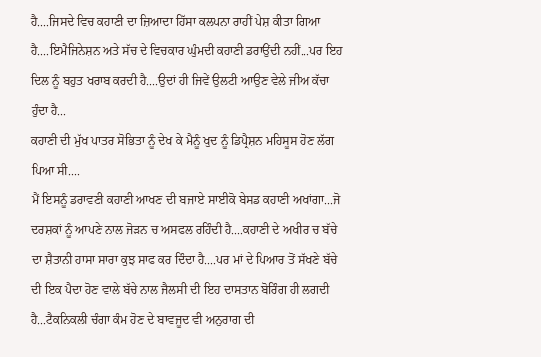ਹੈ....ਜਿਸਦੇ ਵਿਚ ਕਹਾਣੀ ਦਾ ਜ਼ਿਆਦਾ ਹਿੱਸਾ ਕਲਪਨਾ ਰਾਹੀਂ ਪੇਸ਼ ਕੀਤਾ ਗਿਆ ਹੈ....ਇਮੈਜਿਨੇਸ਼ਨ ਅਤੇ ਸੱਚ ਦੇ ਵਿਚਕਾਰ ਘੁੰਮਦੀ ਕਹਾਣੀ ਡਰਾਉਂਦੀ ਨਹੀਂ...ਪਰ ਇਹ ਦਿਲ ਨੂੰ ਬਹੁਤ ਖਰਾਬ ਕਰਦੀ ਹੈ....ਉਦਾਂ ਹੀ ਜਿਵੇਂ ਉਲਟੀ ਆਉਣ ਵੇਲੇ ਜੀਅ ਕੱਚਾ ਹੁੰਦਾ ਹੈ...
ਕਹਾਣੀ ਦੀ ਮੁੱਖ ਪਾਤਰ ਸੋਭਿਤਾ ਨੂੰ ਦੇਖ ਕੇ ਮੈਨੂੰ ਖੁਦ ਨੂੰ ਡਿਪ੍ਰੈਸ਼ਨ ਮਹਿਸੂਸ ਹੋਣ ਲੱਗ ਪਿਆ ਸੀ....
ਮੈਂ ਇਸਨੂੰ ਡਰਾਵਣੀ ਕਹਾਣੀ ਆਖਣ ਦੀ ਬਜਾਏ ਸਾਈਕੋ ਬੇਸਡ ਕਹਾਣੀ ਅਖਾਂਗਾ...ਜੋ ਦਰਸ਼ਕਾਂ ਨੂੰ ਆਪਣੇ ਨਾਲ ਜੋੜਨ ਚ ਅਸਫਲ ਰਹਿੰਦੀ ਹੈ....ਕਹਾਣੀ ਦੇ ਅਖੀਰ ਚ ਬੱਚੇ ਦਾ ਸ਼ੈਤਾਨੀ ਹਾਸਾ ਸਾਰਾ ਕੁਝ ਸਾਫ ਕਰ ਦਿੰਦਾ ਹੈ....ਪਰ ਮਾਂ ਦੇ ਪਿਆਰ ਤੋਂ ਸੱਖਣੇ ਬੱਚੇ ਦੀ ਇਕ ਪੈਦਾ ਹੋਣ ਵਾਲੇ ਬੱਚੇ ਨਾਲ ਜੈਲਸੀ ਦੀ ਇਹ ਦਾਸਤਾਨ ਬੋਰਿੰਗ ਹੀ ਲਗਦੀ ਹੈ...ਟੈਕਨਿਕਲੀ ਚੰਗਾ ਕੰਮ ਹੋਣ ਦੇ ਬਾਵਜੂਦ ਵੀ ਅਨੁਰਾਗ ਦੀ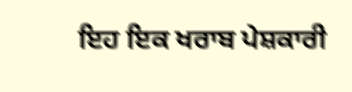ਇਹ ਇਕ ਖਰਾਬ ਪੇਸ਼ਕਾਰੀ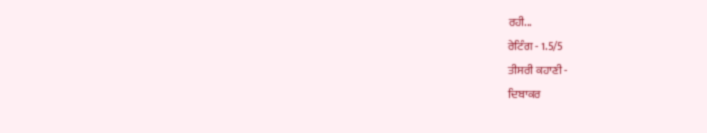ਰਹੀ...
ਰੇਟਿੰਗ - 1.5/5
ਤੀਸਰੀ ਕਹਾਣੀ -
ਦਿਬਾਕਰ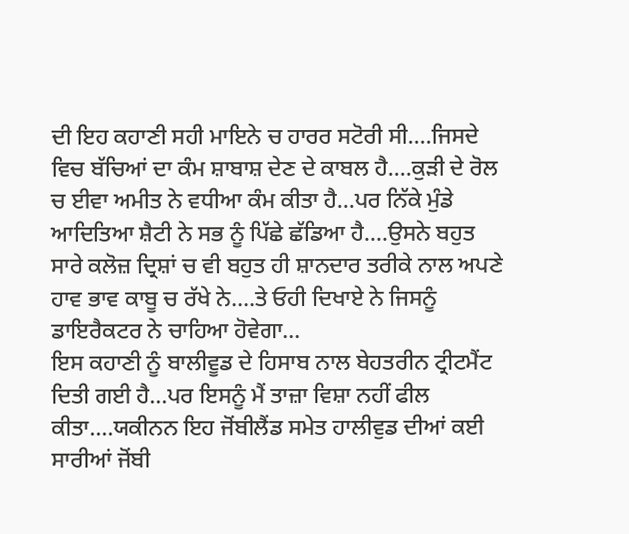ਦੀ ਇਹ ਕਹਾਣੀ ਸਹੀ ਮਾਇਨੇ ਚ ਹਾਰਰ ਸਟੋਰੀ ਸੀ....ਜਿਸਦੇ ਵਿਚ ਬੱਚਿਆਂ ਦਾ ਕੰਮ ਸ਼ਾਬਾਸ਼ ਦੇਣ ਦੇ ਕਾਬਲ ਹੈ....ਕੁੜੀ ਦੇ ਰੋਲ ਚ ਈਵਾ ਅਮੀਤ ਨੇ ਵਧੀਆ ਕੰਮ ਕੀਤਾ ਹੈ...ਪਰ ਨਿੱਕੇ ਮੁੰਡੇ ਆਦਿਤਿਆ ਸ਼ੈਟੀ ਨੇ ਸਭ ਨੂੰ ਪਿੱਛੇ ਛੱਡਿਆ ਹੈ....ਉਸਨੇ ਬਹੁਤ ਸਾਰੇ ਕਲੋਜ਼ ਦ੍ਰਿਸ਼ਾਂ ਚ ਵੀ ਬਹੁਤ ਹੀ ਸ਼ਾਨਦਾਰ ਤਰੀਕੇ ਨਾਲ ਅਪਣੇ ਹਾਵ ਭਾਵ ਕਾਬੂ ਚ ਰੱਖੇ ਨੇ....ਤੇ ਓਹੀ ਦਿਖਾਏ ਨੇ ਜਿਸਨੂੰ ਡਾਇਰੈਕਟਰ ਨੇ ਚਾਹਿਆ ਹੋਵੇਗਾ...
ਇਸ ਕਹਾਣੀ ਨੂੰ ਬਾਲੀਵੂਡ ਦੇ ਹਿਸਾਬ ਨਾਲ ਬੇਹਤਰੀਨ ਟ੍ਰੀਟਮੈਂਟ ਦਿਤੀ ਗਈ ਹੈ...ਪਰ ਇਸਨੂੰ ਮੈਂ ਤਾਜ਼ਾ ਵਿਸ਼ਾ ਨਹੀਂ ਫੀਲ ਕੀਤਾ....ਯਕੀਨਨ ਇਹ ਜੋਂਬੀਲੈਂਡ ਸਮੇਤ ਹਾਲੀਵੁਡ ਦੀਆਂ ਕਈ ਸਾਰੀਆਂ ਜੋਂਬੀ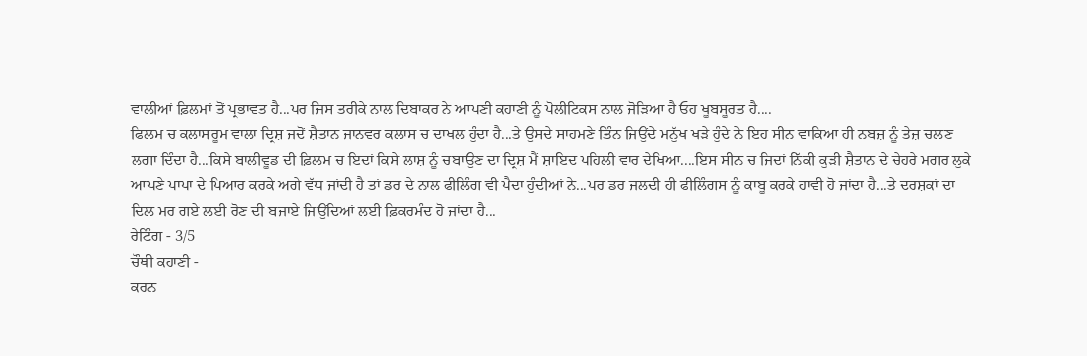ਵਾਲੀਆਂ ਫ਼ਿਲਮਾਂ ਤੋਂ ਪ੍ਰਭਾਵਤ ਹੈ...ਪਰ ਜਿਸ ਤਰੀਕੇ ਨਾਲ ਦਿਬਾਕਰ ਨੇ ਆਪਣੀ ਕਹਾਣੀ ਨੂੰ ਪੋਲੀਟਿਕਸ ਨਾਲ ਜੋੜਿਆ ਹੈ ਓਹ ਖੂਬਸੂਰਤ ਹੈ....
ਫਿਲਮ ਚ ਕਲਾਸਰੂਮ ਵਾਲਾ ਦ੍ਰਿਸ਼ ਜਦੋਂ ਸ਼ੈਤਾਨ ਜਾਨਵਰ ਕਲਾਸ ਚ ਦਾਖਲ ਹੁੰਦਾ ਹੈ...ਤੇ ਉਸਦੇ ਸਾਹਮਣੇ ਤਿੰਨ ਜਿਉਂਦੇ ਮਨੁੱਖ ਖੜੇ ਹੁੰਦੇ ਨੇ ਇਹ ਸੀਨ ਵਾਕਿਆ ਹੀ ਨਬਜ਼ ਨੂੰ ਤੇਜ਼ ਚਲਣ ਲਗਾ ਦਿੰਦਾ ਹੈ...ਕਿਸੇ ਬਾਲੀਵੂਡ ਦੀ ਫ਼ਿਲਮ ਚ ਇਦਾਂ ਕਿਸੇ ਲਾਸ਼ ਨੂੰ ਚਬਾਉਣ ਦਾ ਦ੍ਰਿਸ਼ ਮੈਂ ਸ਼ਾਇਦ ਪਹਿਲੀ ਵਾਰ ਦੇਖਿਆ....ਇਸ ਸੀਨ ਚ ਜਿਦਾਂ ਨਿੱਕੀ ਕੁੜੀ ਸ਼ੈਤਾਨ ਦੇ ਚੇਹਰੇ ਮਗਰ ਲੁਕੇ ਆਪਣੇ ਪਾਪਾ ਦੇ ਪਿਆਰ ਕਰਕੇ ਅਗੇ ਵੱਧ ਜਾਂਦੀ ਹੈ ਤਾਂ ਡਰ ਦੇ ਨਾਲ ਫੀਲਿੰਗ ਵੀ ਪੈਦਾ ਹੁੰਦੀਆਂ ਨੇ...ਪਰ ਡਰ ਜਲਦੀ ਹੀ ਫੀਲਿੰਗਸ ਨੂੰ ਕਾਬੂ ਕਰਕੇ ਹਾਵੀ ਹੋ ਜਾਂਦਾ ਹੈ...ਤੇ ਦਰਸ਼ਕਾਂ ਦਾ ਦਿਲ ਮਰ ਗਏ ਲਈ ਰੋਣ ਦੀ ਬਜਾਏ ਜਿਉਂਦਿਆਂ ਲਈ ਫ਼ਿਕਰਮੰਦ ਹੋ ਜਾਂਦਾ ਹੈ...
ਰੇਟਿੰਗ - 3/5
ਚੌਥੀ ਕਹਾਣੀ -
ਕਰਨ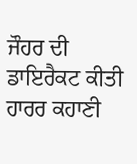ਜੌਹਰ ਦੀ ਡਾਇਰੈਕਟ ਕੀਤੀ ਹਾਰਰ ਕਹਾਣੀ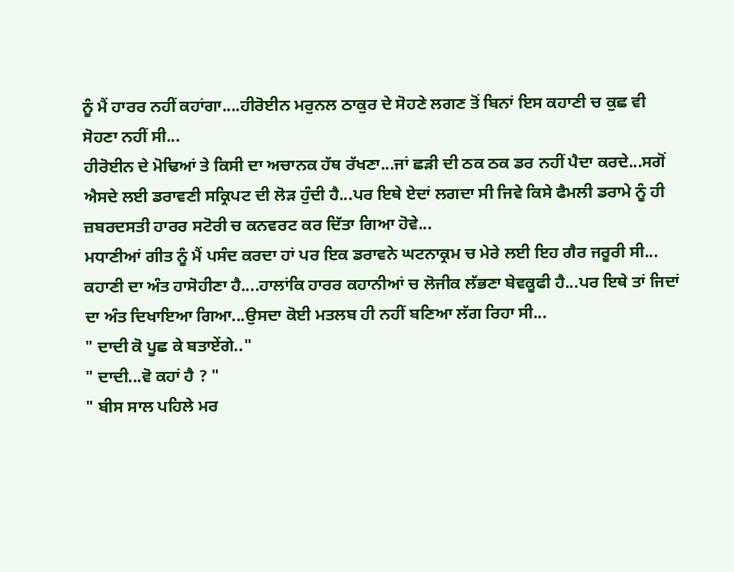ਨੂੰ ਮੈਂ ਹਾਰਰ ਨਹੀਂ ਕਹਾਂਗਾ....ਹੀਰੋਈਨ ਮਰੁਨਲ ਠਾਕੁਰ ਦੇ ਸੋਹਣੇ ਲਗਣ ਤੋਂ ਬਿਨਾਂ ਇਸ ਕਹਾਣੀ ਚ ਕੁਛ ਵੀ ਸੋਹਣਾ ਨਹੀਂ ਸੀ...
ਹੀਰੋਈਨ ਦੇ ਮੋਢਿਆਂ ਤੇ ਕਿਸੀ ਦਾ ਅਚਾਨਕ ਹੱਥ ਰੱਖਣਾ...ਜਾਂ ਛੜੀ ਦੀ ਠਕ ਠਕ ਡਰ ਨਹੀਂ ਪੈਦਾ ਕਰਦੇ...ਸਗੋਂ ਐਸਦੇ ਲਈ ਡਰਾਵਣੀ ਸਕ੍ਰਿਪਟ ਦੀ ਲੋੜ ਹੁੰਦੀ ਹੈ...ਪਰ ਇਥੇ ਏਦਾਂ ਲਗਦਾ ਸੀ ਜਿਵੇ ਕਿਸੇ ਫੈਮਲੀ ਡਰਾਮੇ ਨੂੰ ਹੀ ਜ਼ਬਰਦਸਤੀ ਹਾਰਰ ਸਟੋਰੀ ਚ ਕਨਵਰਟ ਕਰ ਦਿੱਤਾ ਗਿਆ ਹੋਵੇ...
ਮਧਾਣੀਆਂ ਗੀਤ ਨੂੰ ਮੈਂ ਪਸੰਦ ਕਰਦਾ ਹਾਂ ਪਰ ਇਕ ਡਰਾਵਨੇ ਘਟਨਾਕ੍ਰਮ ਚ ਮੇਰੇ ਲਈ ਇਹ ਗੈਰ ਜਰੂਰੀ ਸੀ...
ਕਹਾਣੀ ਦਾ ਅੰਤ ਹਾਸੋਹੀਣਾ ਹੈ....ਹਾਲਾਂਕਿ ਹਾਰਰ ਕਹਾਨੀਆਂ ਚ ਲੋਜੀਕ ਲੱਭਣਾ ਬੇਵਕੂਫੀ ਹੈ...ਪਰ ਇਥੇ ਤਾਂ ਜਿਦਾਂ ਦਾ ਅੰਤ ਦਿਖਾਇਆ ਗਿਆ...ਉਸਦਾ ਕੋਈ ਮਤਲਬ ਹੀ ਨਹੀਂ ਬਣਿਆ ਲੱਗ ਰਿਹਾ ਸੀ...
" ਦਾਦੀ ਕੋ ਪੂਛ ਕੇ ਬਤਾਏਂਗੇ.."
" ਦਾਦੀ...ਵੋ ਕਹਾਂ ਹੈ ? "
" ਬੀਸ ਸਾਲ ਪਹਿਲੇ ਮਰ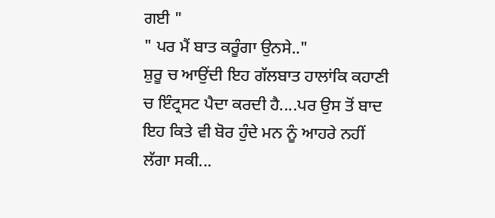ਗਈ "
" ਪਰ ਮੈਂ ਬਾਤ ਕਰੂੰਗਾ ਉਨਸੇ.."
ਸ਼ੁਰੂ ਚ ਆਉਂਦੀ ਇਹ ਗੱਲਬਾਤ ਹਾਲਾਂਕਿ ਕਹਾਣੀ ਚ ਇੰਟ੍ਰਸਟ ਪੈਦਾ ਕਰਦੀ ਹੈ....ਪਰ ਉਸ ਤੋਂ ਬਾਦ ਇਹ ਕਿਤੇ ਵੀ ਬੋਰ ਹੁੰਦੇ ਮਨ ਨੂੰ ਆਹਰੇ ਨਹੀਂ ਲੱਗਾ ਸਕੀ...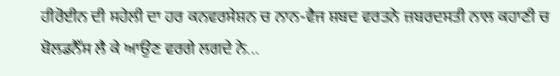ਹੀਰੋਈਨ ਦੀ ਸਹੇਲੀ ਦਾ ਹਰ ਕਨਵਰਸੇਸ਼ਨ ਚ ਨਾਨ-ਵੈਜ ਸ਼ਬਦ ਵਰਤਨੇ ਜ਼ਬਰਦਸਤੀ ਨਾਲ ਕਹਾਣੀ ਚ ਬੋਲਡਨੈੱਸ ਲੈ ਕੇ ਆਉਣ ਵਰਗੇ ਲਗਦੇ ਨੇ...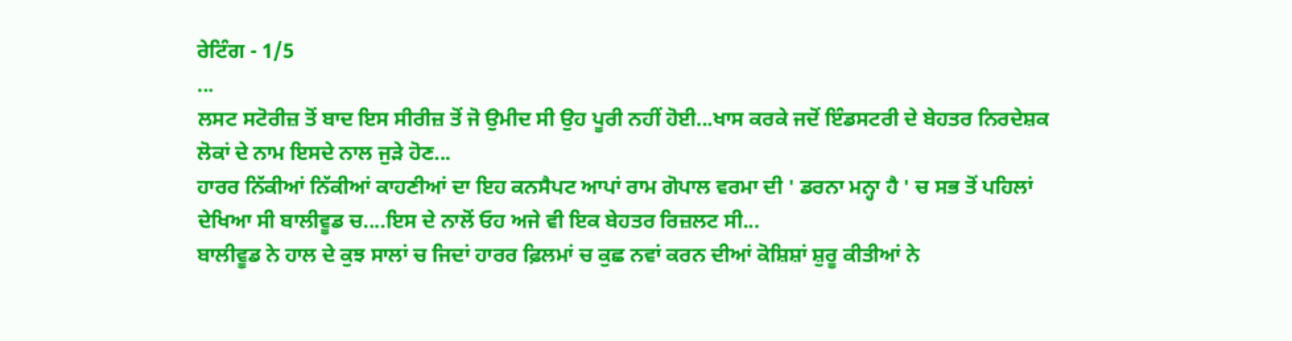ਰੇਟਿੰਗ - 1/5
...
ਲਸਟ ਸਟੋਰੀਜ਼ ਤੋਂ ਬਾਦ ਇਸ ਸੀਰੀਜ਼ ਤੋਂ ਜੋ ਉਮੀਦ ਸੀ ਉਹ ਪੂਰੀ ਨਹੀਂ ਹੋਈ...ਖਾਸ ਕਰਕੇ ਜਦੋਂ ਇੰਡਸਟਰੀ ਦੇ ਬੇਹਤਰ ਨਿਰਦੇਸ਼ਕ ਲੋਕਾਂ ਦੇ ਨਾਮ ਇਸਦੇ ਨਾਲ ਜੁੜੇ ਹੋਣ...
ਹਾਰਰ ਨਿੱਕੀਆਂ ਨਿੱਕੀਆਂ ਕਾਹਣੀਆਂ ਦਾ ਇਹ ਕਨਸੈਪਟ ਆਪਾਂ ਰਾਮ ਗੋਪਾਲ ਵਰਮਾ ਦੀ ' ਡਰਨਾ ਮਨ੍ਹਾ ਹੈ ' ਚ ਸਭ ਤੋਂ ਪਹਿਲਾਂ ਦੇਖਿਆ ਸੀ ਬਾਲੀਵੂਡ ਚ....ਇਸ ਦੇ ਨਾਲੋਂ ਓਹ ਅਜੇ ਵੀ ਇਕ ਬੇਹਤਰ ਰਿਜ਼ਲਟ ਸੀ...
ਬਾਲੀਵੂਡ ਨੇ ਹਾਲ ਦੇ ਕੁਝ ਸਾਲਾਂ ਚ ਜਿਦਾਂ ਹਾਰਰ ਫ਼ਿਲਮਾਂ ਚ ਕੁਛ ਨਵਾਂ ਕਰਨ ਦੀਆਂ ਕੋਸ਼ਿਸ਼ਾਂ ਸ਼ੁਰੂ ਕੀਤੀਆਂ ਨੇ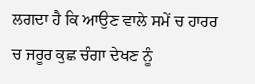ਲਗਦਾ ਹੈ ਕਿ ਆਉਣ ਵਾਲੇ ਸਮੇਂ ਚ ਹਾਰਰ ਚ ਜਰੂਰ ਕੁਛ ਚੰਗਾ ਦੇਖਣ ਨੂੰ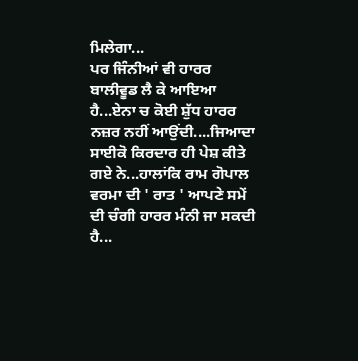ਮਿਲੇਗਾ...
ਪਰ ਜਿੰਨੀਆਂ ਵੀ ਹਾਰਰ ਬਾਲੀਵੂਡ ਲੈ ਕੇ ਆਇਆ ਹੈ...ਏਨਾ ਚ ਕੋਈ ਸ਼ੁੱਧ ਹਾਰਰ ਨਜ਼ਰ ਨਹੀਂ ਆਉਂਦੀ....ਜਿਆਦਾ ਸਾਈਕੋ ਕਿਰਦਾਰ ਹੀ ਪੇਸ਼ ਕੀਤੇ ਗਏ ਨੇ...ਹਾਲਾਂਕਿ ਰਾਮ ਗੋਪਾਲ ਵਰਮਾ ਦੀ ' ਰਾਤ ' ਆਪਣੇ ਸਮੇਂ ਦੀ ਚੰਗੀ ਹਾਰਰ ਮੰਨੀ ਜਾ ਸਕਦੀ ਹੈ...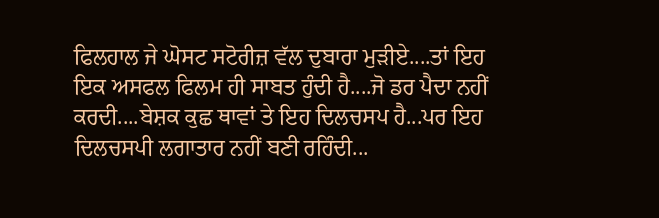ਫਿਲਹਾਲ ਜੇ ਘੋਸਟ ਸਟੋਰੀਜ਼ ਵੱਲ ਦੁਬਾਰਾ ਮੁੜੀਏ....ਤਾਂ ਇਹ ਇਕ ਅਸਫਲ ਫਿਲਮ ਹੀ ਸਾਬਤ ਹੁੰਦੀ ਹੈ....ਜੋ ਡਰ ਪੈਦਾ ਨਹੀਂ ਕਰਦੀ....ਬੇਸ਼ਕ ਕੁਛ ਥਾਵਾਂ ਤੇ ਇਹ ਦਿਲਚਸਪ ਹੈ...ਪਰ ਇਹ ਦਿਲਚਸਪੀ ਲਗਾਤਾਰ ਨਹੀਂ ਬਣੀ ਰਹਿੰਦੀ...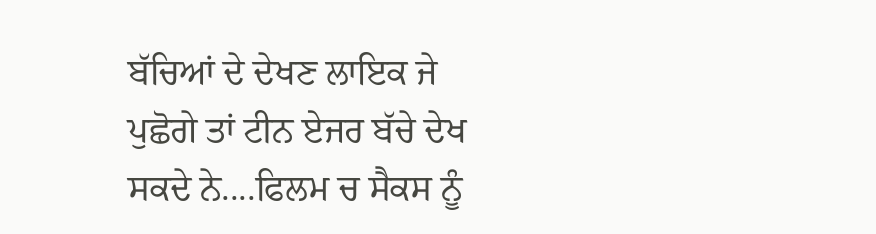ਬੱਚਿਆਂ ਦੇ ਦੇਖਣ ਲਾਇਕ ਜੇ ਪੁਛੋਗੇ ਤਾਂ ਟੀਨ ਏਜਰ ਬੱਚੇ ਦੇਖ ਸਕਦੇ ਨੇ....ਫਿਲਮ ਚ ਸੈਕਸ ਨੂੰ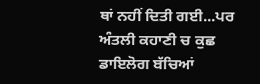ਥਾਂ ਨਹੀਂ ਦਿਤੀ ਗਈ...ਪਰ ਅੰਤਲੀ ਕਹਾਣੀ ਚ ਕੁਛ ਡਾਇਲੋਗ ਬੱਚਿਆਂ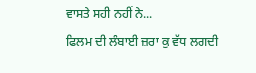ਵਾਸਤੇ ਸਹੀ ਨਹੀਂ ਨੇ...
ਫਿਲਮ ਦੀ ਲੰਬਾਈ ਜ਼ਰਾ ਕੁ ਵੱਧ ਲਗਦੀ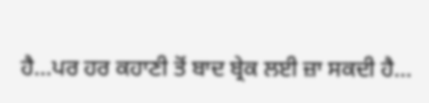ਹੈ...ਪਰ ਹਰ ਕਹਾਣੀ ਤੋਂ ਬਾਦ ਬ੍ਰੇਕ ਲਈ ਜ਼ਾ ਸਕਦੀ ਹੈ...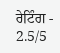ਰੇਟਿੰਗ - 2.5/5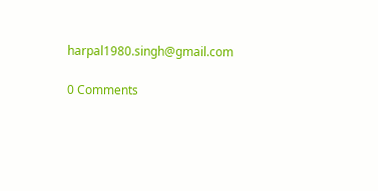harpal1980.singh@gmail.com

0 Comments